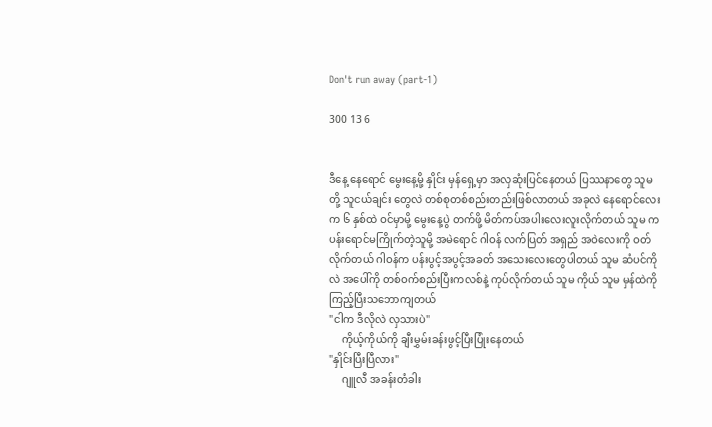Don't run away (part-1)

300 13 6


ဒီနေ့ နေရောင် မွေးနေ့မို့ နှိုင်း မှန်ရှေ့မှာ အလှဆုံးပြင်နေတယ် ပြဿနာတွေ သူမတို့ သူငယ်ချင်း တွေလဲ တစ်စုတစ်စည်းတည်းဖြစ်လာတယ် အခုလဲ နေရောင်လေးက ၆ နှစ်ထဲ ဝင်မှာမို့ မွေးနေ့ပွဲ တက်ဖို့ မိတ်ကပ်အပါးလေးလူးလိုက်တယ် သူမ က ပန်းရောင်မကြိုက်တဲ့သူမို့ အမဲရောင် ဂါဝန် လက်ပြတ် အရှည် အဝဲလေးကို ဝတ်လိုက်တယ် ဂါဝန်က ပန်းပွင့်အပွင့်အခတ် အသေးလေးတွေပါတယ် သူမ ဆံပင်ကိုလဲ အပေါ်ကို တစ်ဝက်စည်းပြီးကလစ်နဲ့ ကုပ်လိုက်တယ် သူမ ကိုယ် သူမ မှန်ထဲကို ကြည့်ပြီးသဘောကျတယ်
"ငါက ဒီလိုလဲ လှသားပဲ"
     ကိုယ့်ကိုယ်ကို ချီးမွှမ်းခန်းဖွင့်ပြီးပြုံးနေတယ်
"နှိုင်းပြီးပြီလား"
     ဂျူလီ အခန်းတံခါး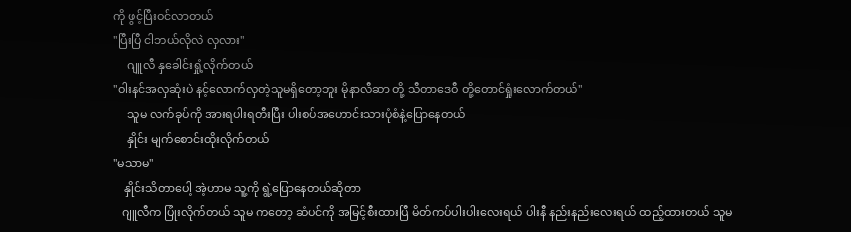ကို ဖွင့်ပြီးဝင်လာတယ်
"ပြီးပြီ ငါဘယ်လိုလဲ လှလား"
     ဂျူလီ နှခေါင်းရှုံ့လိုက်တယ်
"ဝါးနင်အလှဆုံးပဲ နင့်လောက်လှတဲ့သူမရှိတော့ဘူး မိုနာလီဆာ တို့ သီတာဒေဝီ တို့တောင်ရှုံးလောက်တယ်"
     သူမ လက်ခုပ်ကို အားရပါးရတီးပြီး ပါးစပ်အဟောင်းသားပုံစံနဲ့ပြောနေတယ်
     နှိုင်း မျက်စောင်းထိုးလိုက်တယ်
"မသာမ"
    နှိုင်းသိတာပေါ့ အဲ့ဟာမ သူ့ကို ရွဲ့ပြောနေတယ်ဆိုတာ
   ဂျူလီက ပြုံးလိုက်တယ် သူမ ကတော့ ဆံပင်ကို အမြင့်စီးထားပြီ မိတ်ကပ်ပါးပါးလေးရယ် ပါးနီ နည်းနည်းလေးရယ် ထည့်ထားတယ် သူမ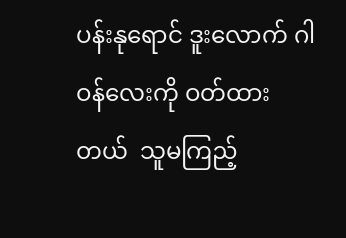ပန်းနုရောင် ဒူးလောက် ဂါဝန်လေးကို ဝတ်ထားတယ်  သူမကြည့်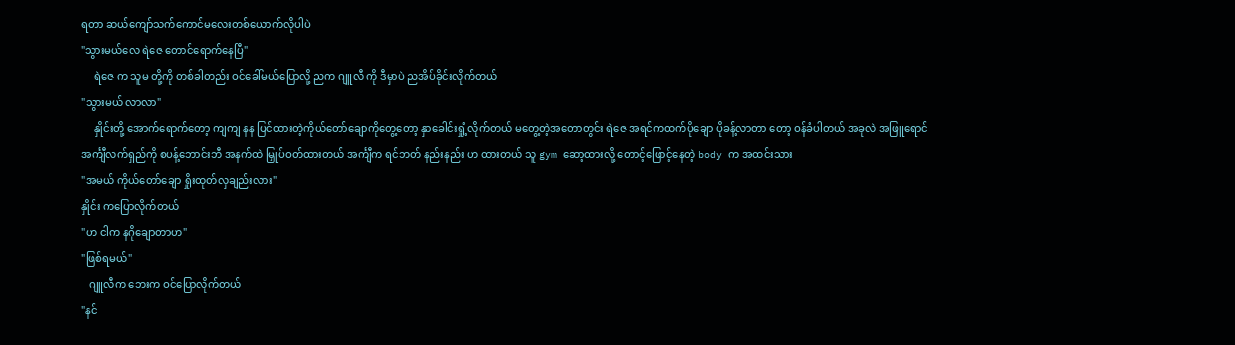ရတာ ဆယ်ကျော်သက်ကောင်မလေးတစ်ယောက်လိုပါပဲ
"သွားမယ်လေ ရဲဇေ တောင်ရောက်နေပြီ"
     ရဲဇေ က သူမ တို့ကို တစ်ခါတည်း ဝင်ခေါ်မယ်ပြောလို့ ညက ဂျူလီ ကို ဒီမှာပဲ ညအိပ်ခိုင်းလိုက်တယ်
"သွားမယ် လာလာ"
     နှိုင်းတို့ အောက်ရောက်တော့ ကျကျ နန ပြင်ထားတဲ့ကိုယ်တော်ချောကိုတွေ့တော့ နှာခေါင်းရှုံ့လိုက်တယ် မတွေ့တဲ့အတောတွင်း ရဲဇေ အရင်ကထက်ပိုချော ပိုခန့်လာတာ တော့ ဝန်ခံပါတယ် အခုလဲ အဖြူရောင် အင်္ကျီလက်ရှည်ကို စပန့်ဘောင်းဘီ အနက်ထဲ မြှုပ်ဝတ်ထားတယ် အင်္ကျီက ရင်ဘတ် နည်းနည်း ဟ ထားတယ် သူ gym ဆော့ထားလို့ တောင့်ဖြောင့်နေတဲ့ body က အထင်းသား
"အမယ် ကိုယ်တော်ချော ရှိုးထုတ်လှချည်းလား"
နှိုင်း ကပြောလိုက်တယ်
"ဟ ငါက နဂိုချောတာဟ"
"ဖြစ်ရမယ်"
   ဂျူလီက ဘေးက ဝင်ပြောလိုက်တယ်
"နင်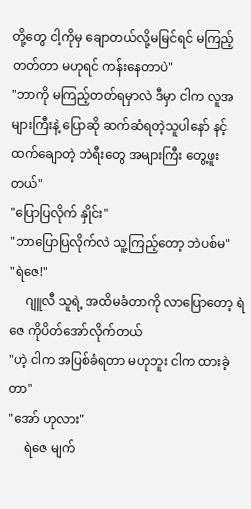တို့တွေ ငါ့ကိုမှ ချောတယ်လို့မမြင်ရင် မကြည့်တတ်တာ မဟုရင် ကန်းနေတာပဲ"
"ဘာကို မကြည့်တတ်ရမှာလဲ ဒီမှာ ငါက လူအများကြီးနဲ့ ပြောဆို ဆက်ဆံရတဲ့သူပါနော် နင့်ထက်ချောတဲ့ ဘဲရီးတွေ အများကြီး တွေ့ဖူးတယ်"
"ပြောပြလိုက် နှိုင်း"
"ဘာပြောပြလိုက်လဲ သူ့ကြည့်တော့ ဘဲပစ်မ"
"ရဲဇေ!"
     ဂျူလီ သူရဲ့ အထိမခံတာကို လာပြောတော့ ရဲဇေ ကိုပိတ်အော်လိုက်တယ်
"ဟဲ့ ငါက အပြစ်ခံရတာ မဟုဘူး ငါက ထားခဲ့တာ"
"အော် ဟုလား"
     ရဲဇေ မျက်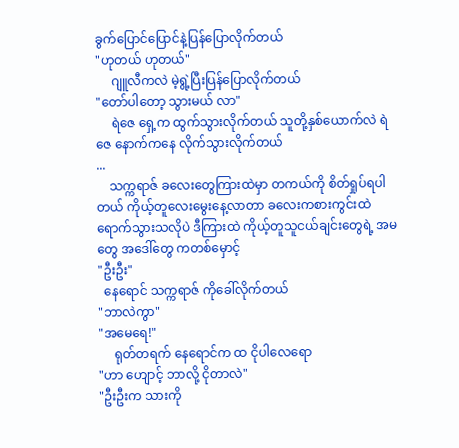ခွက်ပြောင်ပြောင်နဲ့ပြန်ပြောလိုက်တယ်
"ဟုတယ် ဟုတယ်"
     ဂျူလီကလဲ မဲ့ရွဲ့ပြီးပြန်ပြောလိုက်တယ်
"တော်ပါတော့ သွားမယ် လာ"
     ရဲဇေ ရှေ့က ထွက်သွားလိုက်တယ် သူတို့နှစ်ယောက်လဲ ရဲဇေ နောက်ကနေ လိုက်သွားလိုက်တယ်
...
    သက္ကရာဇ် ခလေးတွေကြားထဲမှာ တကယ်ကို စိတ်ရှုပ်ရပါတယ် ကိုယ့်တူလေးမွေးနေ့လာတာ ခလေးကစားကွင်းထဲ ရောက်သွားသလိုပဲ ဒီကြားထဲ ကိုယ့်တူသူငယ်ချင်းတွေရဲ့ အမတွေ အဒေါ်တွေ ကတစ်မှောင့်
"ဦးဦး"
  နေရောင် သက္ကရာဇ် ကိုခေါ်လိုက်တယ်
"ဘာလဲကွာ"
"အမေရေ!"
     ရုတ်တရက် နေရောင်က ထ ငိုပါလေရော
"ဟာ ဟျောင့် ဘာလို့ ငိုတာလဲ"
"ဦးဦးက သားကို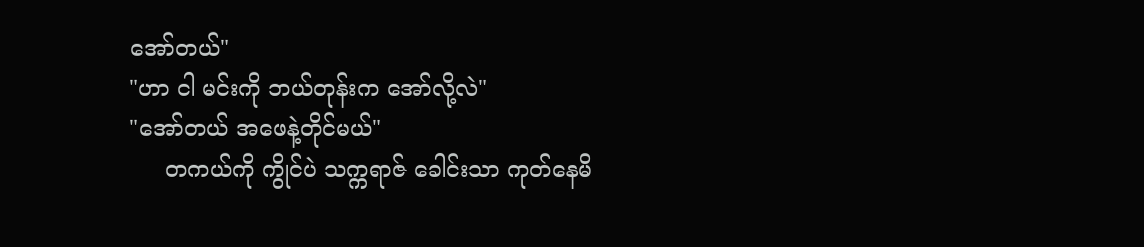အော်တယ်"
"ဟာ ငါ မင်းကို ဘယ်တုန်းက အော်လို့လဲ"
"အော်တယ် အဖေနဲ့တိုင်မယ်"
     တကယ်ကို ကွိုင်ပဲ သက္ကရာဇ် ခေါင်းသာ ကုတ်နေမိ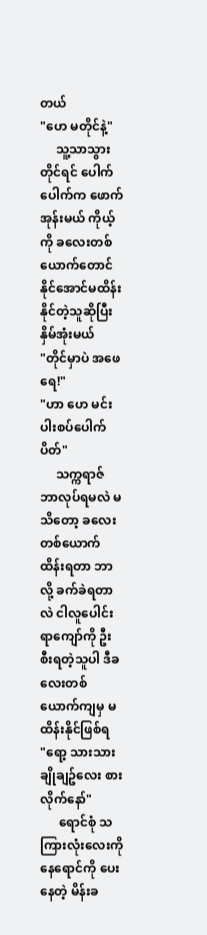တယ်
"ဟေ မတိုင်နဲ့"
     သူ့သာသွားတိုင်ရင် ပေါက်ပေါက်က ဖောက်အုန်းမယ် ကိုယ့်ကို ခလေးတစ်ယောက်တောင် နိုင်အောင်မထိန်းနိုင်တဲ့သူဆိုပြီး နှိမ်အုံးမယ်
"တိုင်မှာပဲ အဖေရေ!"
"ဟာ ဟေ မင်းပါးစပ်ပေါက်ပိတ်"
     သက္ကရာဇ် ဘာလုပ်ရမလဲ မသိတော့ ခလေးတစ်ယောက်ထိန်းရတာ ဘာလို့ ခက်ခဲရတာလဲ ငါလူပေါင်းရာကျော်ကို ဦးစီးရတဲ့သူပါ ဒီခလေးတစ်ယောက်ကျမှ မထိန်းနိုင်ဖြစ်ရ
"ရော့ သားသား ချိုချဥ်လေး စားလိုက်နော်"
      ရောင်စုံ သကြားလုံးလေးကို နေရောင်ကို ပေးနေတဲ့ မိန်းခ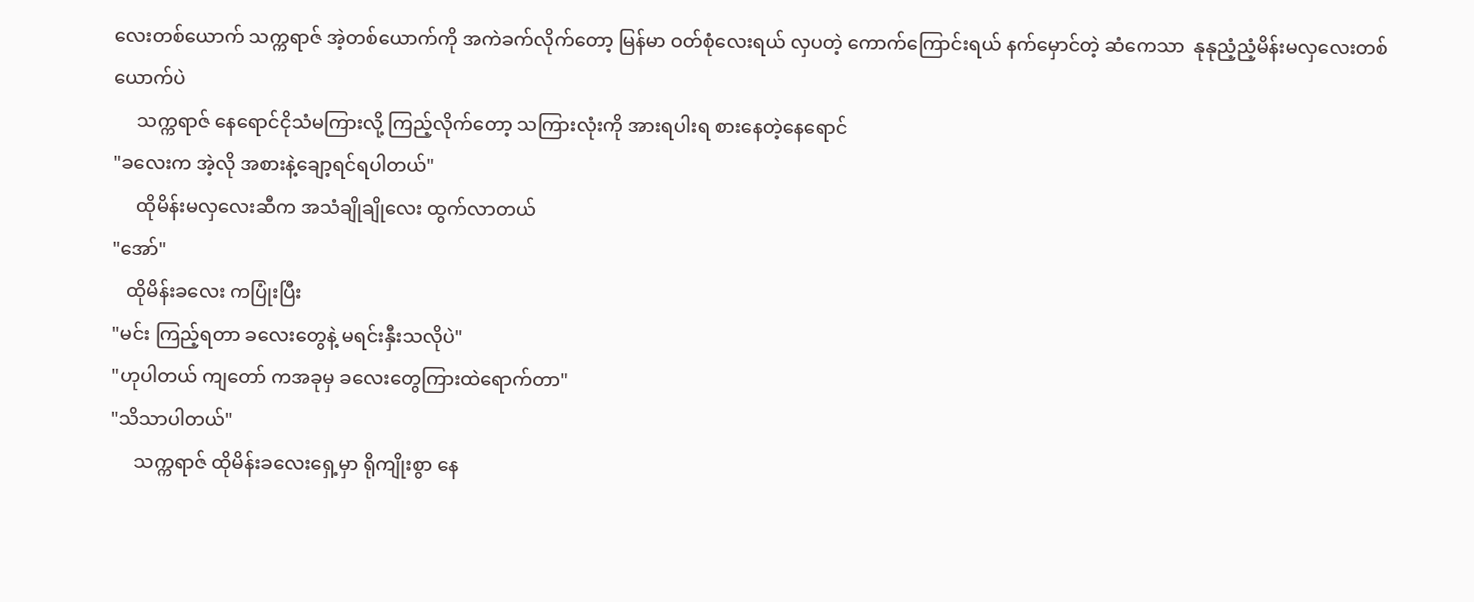လေးတစ်ယောက် သက္ကရာဇ် အဲ့တစ်ယောက်ကို အကဲခက်လိုက်တော့ မြန်မာ ဝတ်စုံလေးရယ် လှပတဲ့ ကောက်ကြောင်းရယ် နက်မှောင်တဲ့ ဆံကေသာ  နုနုညံ့ညံ့မိန်းမလှလေးတစ်ယောက်ပဲ
     သက္ကရာဇ် နေရောင်ငိုသံမကြားလို့ ကြည့်လိုက်တော့ သကြားလုံးကို အားရပါးရ စားနေတဲ့နေရောင်
"ခလေးက အဲ့လို အစားနဲ့ချော့ရင်ရပါတယ်"
     ထိုမိန်းမလှလေးဆီက အသံချိုချိုလေး ထွက်လာတယ်
"အော်"
   ထိုမိန်းခလေး ကပြုံးပြီး
"မင်း ကြည့်ရတာ ခလေးတွေနဲ့ မရင်းနှီးသလိုပဲ"
"ဟုပါတယ် ကျတော် ကအခုမှ ခလေးတွေကြားထဲရောက်တာ"
"သိသာပါတယ်"
     သက္ကရာဇ် ထိုမိန်းခလေးရှေ့မှာ ရိုကျိုးစွာ နေ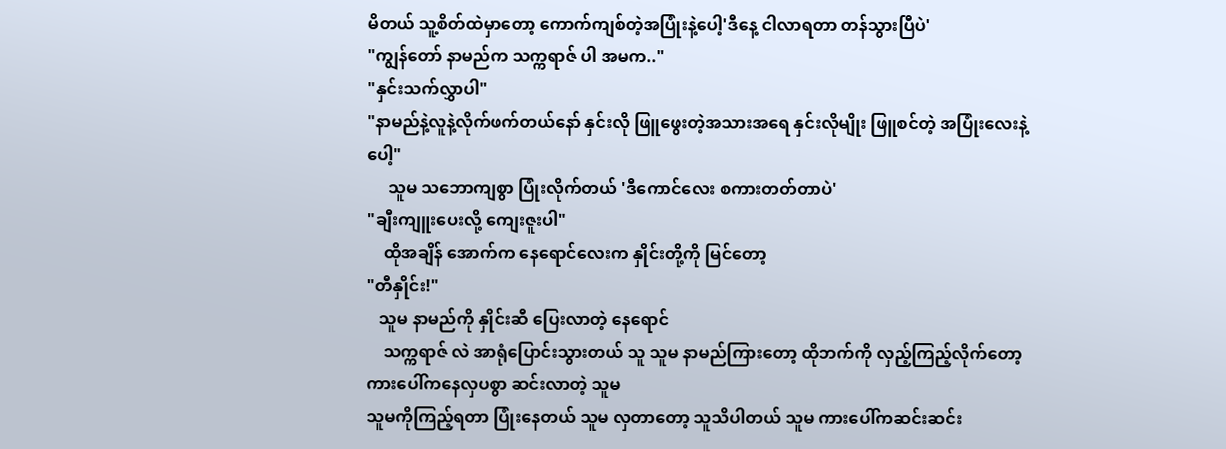မိတယ် သူ့စိတ်ထဲမှာတော့ ကောက်ကျစ်တဲ့အပြုံးနဲ့ပေါ့'ဒီနေ့ ငါလာရတာ တန်သွားပြီပဲ'
"ကျွန်တော် နာမည်က သက္ကရာဇ် ပါ အမက.."
"နှင်းသက်လွှာပါ"
"နာမည်နဲ့လူနဲ့လိုက်ဖက်တယ်နော် နှင်းလို ဖြူဖွေးတဲ့အသားအရေ နှင်းလိုမျိုး ဖြူစင်တဲ့ အပြုံးလေးနဲ့ပေါ့"
     သူမ သဘောကျစွာ ပြုံးလိုက်တယ် 'ဒီကောင်လေး စကားတတ်တာပဲ'
"ချီးကျူးပေးလို့ ကျေးဇူးပါ"
    ထိုအချိန် အောက်က နေရောင်လေးက နှိုင်းတို့ကို မြင်တော့
"တီနှိုင်း!"
   သူမ နာမည်ကို နှိုင်းဆီ ပြေးလာတဲ့ နေရောင်
    သက္ကရာဇ် လဲ အာရုံပြောင်းသွားတယ် သူ သူမ နာမည်ကြားတော့ ထိုဘက်ကို လှည့်ကြည့်လိုက်တော့ ကားပေါ်ကနေလှပစွာ ဆင်းလာတဲ့ သူမ
သူမကိုကြည့်ရတာ ပြုံးနေတယ် သူမ လှတာတော့ သူသိပါတယ် သူမ ကားပေါ်ကဆင်းဆင်း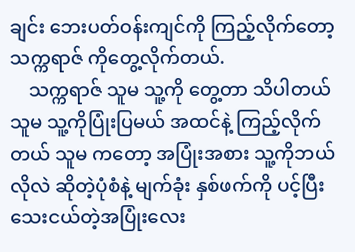ချင်း ဘေးပတ်ဝန်းကျင်ကို ကြည့်လိုက်တော့ သက္ကရာဇ် ကိုတွေ့လိုက်တယ်.
    သက္ကရာဇ် သူမ သူ့ကို တွေ့တာ သိပါတယ် သူမ သူ့ကိုပြုံးပြမယ် အထင်နဲ့ ကြည့်လိုက်တယ် သူမ ကတော့ အပြုံးအစား သူ့ကိုဘယ်လိုလဲ ဆိုတဲ့ပုံစံနဲ့ မျက်ခုံး နှစ်ဖက်ကို ပင့်ပြီး သေးငယ်တဲ့အပြုံးလေး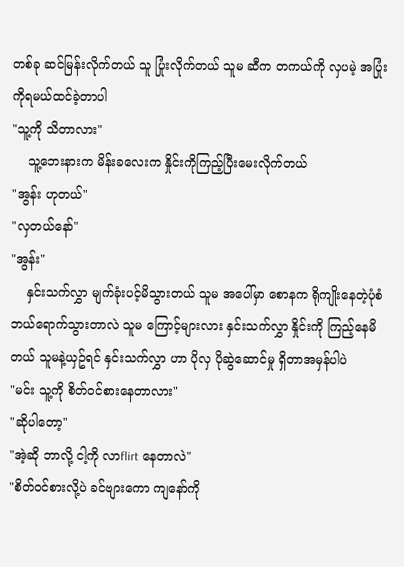တစ်ခု ဆင်မြန်းလိုက်တယ် သူ ပြုံးလိုက်တယ် သူမ ဆီက တကယ်ကို လှပမဲ့ အပြုံးကိုရမယ်ထင်ခဲ့တာပါ
"သူ့ကို သိတာလား"
    သူ့ဘေးနားက မိန်းခလေးက နှိုင်းကိုကြည့်ပြီးမေးလိုက်တယ်
"အွန်း ဟုတယ်"
"လှတယ်နော်"
"အွန်း"
    နှင်းသက်လွှာ မျက်ခုံးပင့်မိသွားတယ် သူမ အပေါ်မှာ စောနက ရိုကျိုးနေတဲ့ပုံစံဘယ်ရောက်သွားတာလဲ သူမ ကြောင့်များလား နှင်းသက်လွှာ နှိုင်းကို ကြည့်နေမိတယ် သူမနဲ့ယှဥ်ရင် နှင်းသက်လွှာ ဟာ ပိုလှ ပိုဆွဲဆောင်မှု ရှိတာအမှန်ပါပဲ
"မင်း သူ့ကို စိတ်ဝင်စားနေတာလား"
"ဆိုပါတော့"
"အဲ့ဆို ဘာလို့ ငါ့ကို လာflirt နေတာလဲ"
"စိတ်ဝင်စားလို့ပဲ ခင်ဗျားကော ကျနော်ကို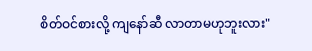စိတ်ဝင်စားလို့ ကျနော်ဆီ လာတာမဟုဘူးလား"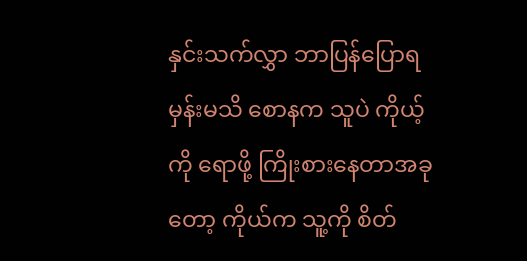နှင်းသက်လွှာ ဘာပြန်ပြောရမှန်းမသိ စောနက သူပဲ ကိုယ့်ကို ရောဖို့ ကြိုးစားနေတာအခုတော့ ကိုယ်က သူ့ကို စိတ်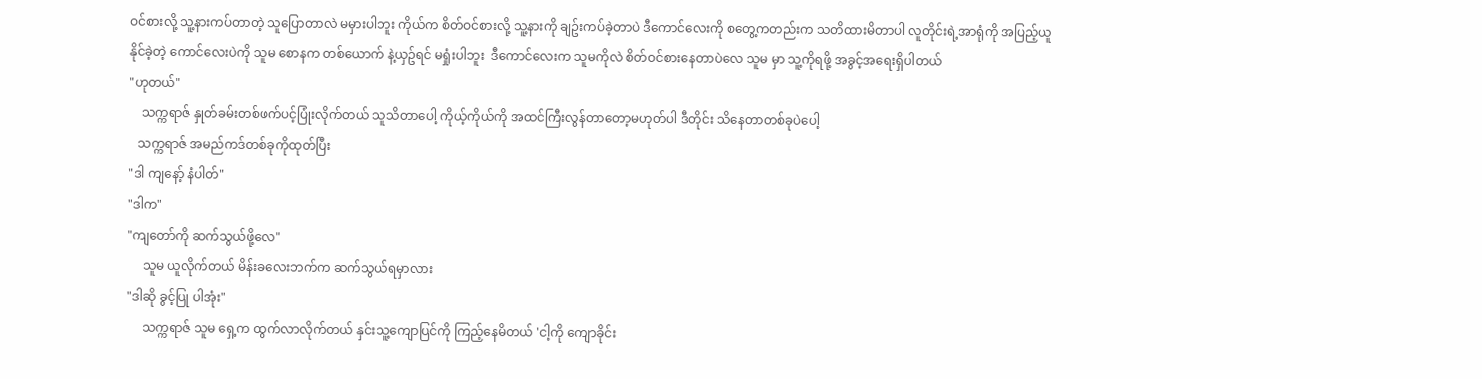ဝင်စားလို့ သူ့နားကပ်တာတဲ့ သူပြောတာလဲ မမှားပါဘူး ကိုယ်က စိတ်ဝင်စားလို့ သူ့နားကို ချဥ်းကပ်ခဲ့တာပဲ ဒီကောင်လေးကို စတွေ့ကတည်းက သတိထားမိတာပါ လူတိုင်းရဲ့အာရုံကို အပြည့်ယူနိုင်ခဲ့တဲ့ ကောင်လေးပဲကို သူမ စောနက တစ်ယောက် နဲ့ယှဥ်ရင် မရှုံးပါဘူး  ဒီကောင်လေးက သူမကိုလဲ စိတ်ဝင်စားနေတာပဲလေ သူမ မှာ သူ့ကိုရဖို့ အခွင့်အရေးရှိပါတယ်
"ဟုတယ်"
    သက္ကရာဇ် နှုတ်ခမ်းတစ်ဖက်ပင့်ပြုံးလိုက်တယ် သူသိတာပေါ့ ကိုယ့်ကိုယ်ကို အထင်ကြီးလွန်တာတော့မဟုတ်ပါ ဒီတိုင်း သိနေတာတစ်ခုပဲပေါ့
   သက္ကရာဇ် အမည်ကဒ်တစ်ခုကိုထုတ်ပြီး
"ဒါ ကျနော့် နံပါတ်"
"ဒါက"
"ကျတော်ကို ဆက်သွယ်ဖို့လေ"
     သူမ ယူလိုက်တယ် မိန်းခလေးဘက်က ဆက်သွယ်ရမှာလား
"ဒါဆို ခွင့်ပြု ပါအုံး"
     သက္ကရာဇ် သူမ ရှေ့က ထွက်လာလိုက်တယ် နှင်းသူ့ကျောပြင်ကို ကြည့်နေမိတယ် 'ငါ့ကို ကျောခိုင်း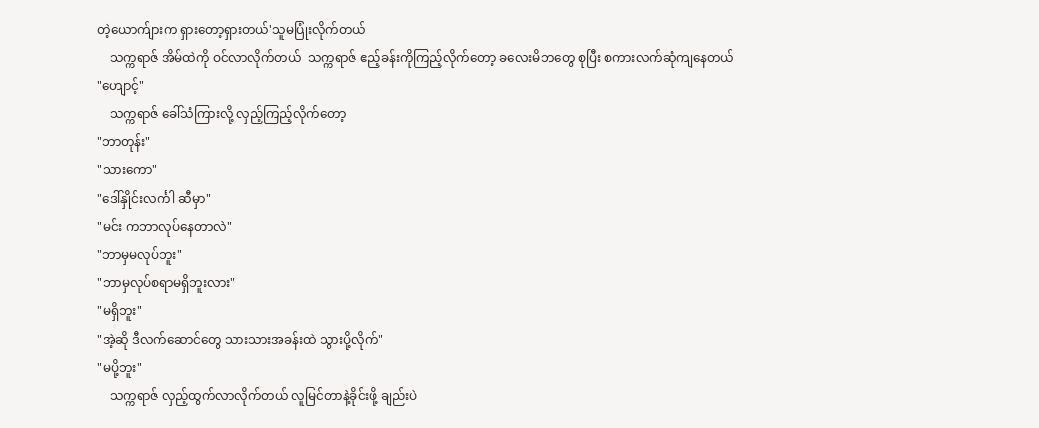တဲ့ယောက်ျားက ရှားတော့ရှားတယ်'သူမပြုံးလိုက်တယ်
    သက္ကရာဇ် အိမ်ထဲကို ဝင်လာလိုက်တယ်  သက္ကရာဇ် ဧည့်ခန်းကိုကြည့်လိုက်တော့ ခလေးမိဘတွေ စုပြီး စကားလက်ဆုံကျနေတယ်
"ဟျောင့်"
    သက္ကရာဇ် ခေါ်သံကြားလို့ လှည့်ကြည့်လိုက်တော့
"ဘာတုန်း"
"သားကော"
"ဒေါ်နှိုင်းလင်္ကါ ဆီမှာ"
"မင်း ကဘာလုပ်နေတာလဲ"
"ဘာမှမလုပ်ဘူး"
"ဘာမှလုပ်စရာမရှိဘူးလား"
"မရှိဘူး"
"အဲ့ဆို ဒီလက်ဆောင်တွေ သားသားအခန်းထဲ သွားပို့လိုက်"
"မပို့ဘူး"
    သက္ကရာဇ် လှည့်ထွက်လာလိုက်တယ် လူမြင်တာနဲ့ခိုင်းဖို့ ချည်းပဲ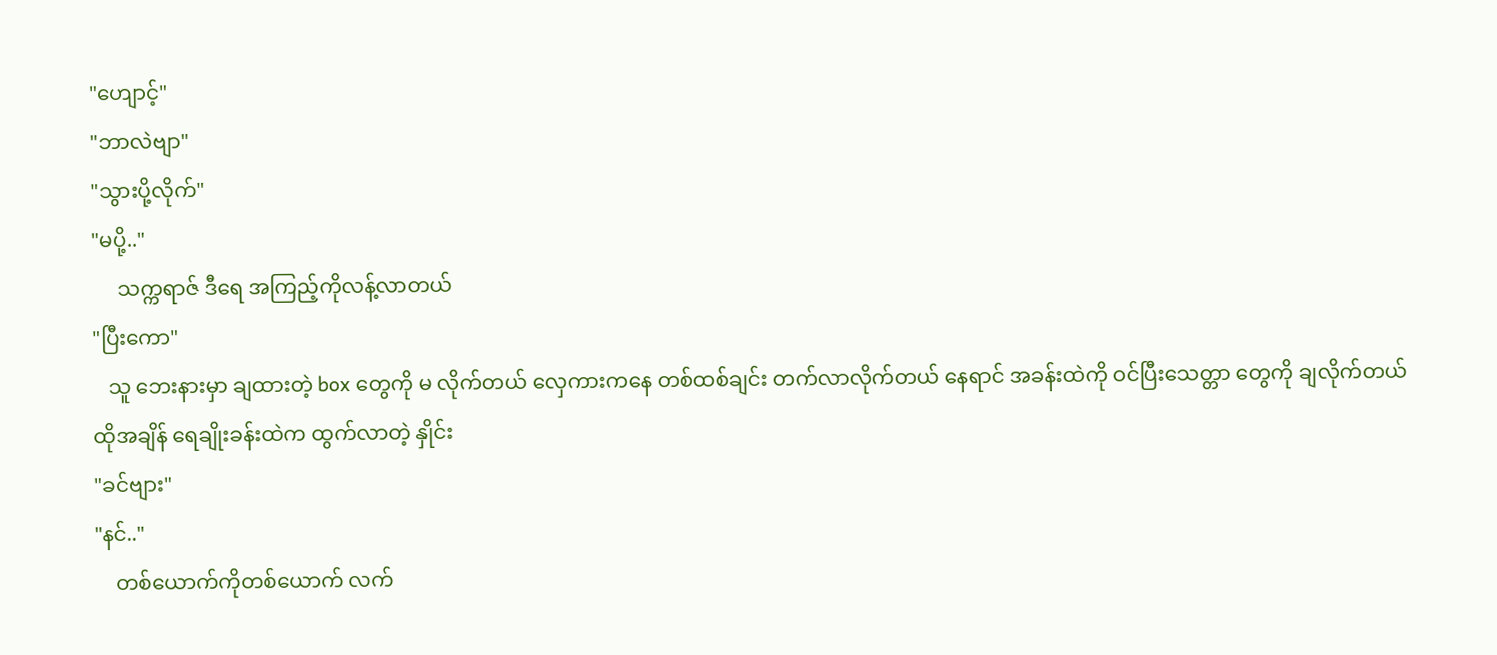"ဟျောင့်"
"ဘာလဲဗျာ"
"သွားပို့လိုက်"
"မပို့.."
     သက္ကရာဇ် ဒီရေ အကြည့်ကိုလန့်လာတယ်
"ပြီးကော"
   သူ ဘေးနားမှာ ချထားတဲ့ box တွေကို မ လိုက်တယ် လှေကားကနေ တစ်ထစ်ချင်း တက်လာလိုက်တယ် နေရာင် အခန်းထဲကို ဝင်ပြီးသေတ္တာ တွေကို ချလိုက်တယ် ထိုအချိန် ရေချိုးခန်းထဲက ထွက်လာတဲ့ နှိုင်း
"ခင်ဗျား"
"နင်.."
    တစ်ယောက်ကိုတစ်ယောက် လက်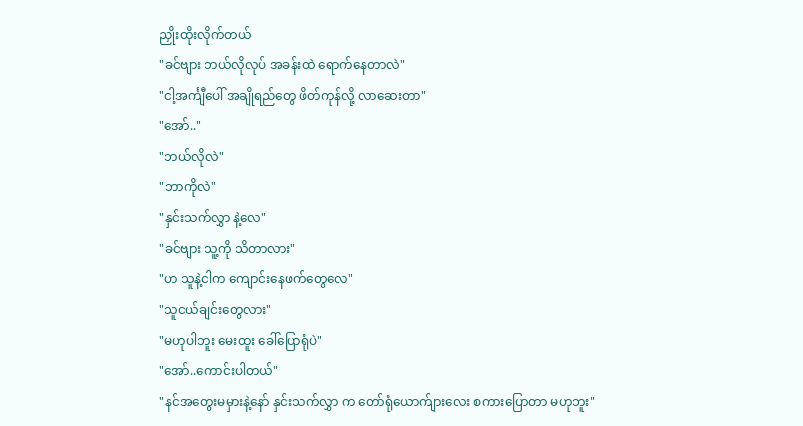ညှိုးထိုးလိုက်တယ်
"ခင်ဗျား ဘယ်လိုလုပ် အခန်းထဲ ရောက်နေတာလဲ"
"ငါ့အင်္ကျီပေါ် အချိုရည်တွေ ဖိတ်ကုန်လို့ လာဆေးတာ"
"အော်.."
"ဘယ်လိုလဲ"
"ဘာကိုလဲ"
"နှင်းသက်လွှာ နဲ့လေ"
"ခင်ဗျား သူ့ကို သိတာလား"
"ဟ သူနဲ့ငါက ကျောင်းနေဖက်တွေလေ"
"သူငယ်ချင်းတွေလား"
"မဟုပါဘူး မေးထူး ခေါ်ပြောရုံပဲ"
"အော်..ကောင်းပါတယ်"
"နင်အတွေးမမှားနဲ့နော် နှင်းသက်လွှာ က တော်ရုံယောက်ျားလေး စကားပြောတာ မဟုဘူး"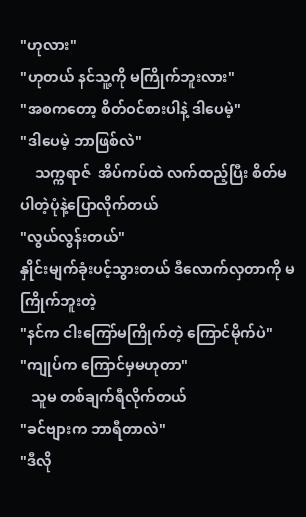"ဟုလား"
"ဟုတယ် နင်သူ့ကို မကြိုက်ဘူးလား"
"အစကတော့ စိတ်ဝင်စားပါနဲ့ ဒါပေမဲ့"
"ဒါပေမဲ့ ဘာဖြစ်လဲ"
    သက္ကရာဇ်  အိပ်ကပ်ထဲ လက်ထည့်ပြီး စိတ်မပါတဲ့ပုံနဲ့ပြောလိုက်တယ်
"လွယ်လွန်းတယ်"
နှိုင်းမျက်ခုံးပင့်သွားတယ် ဒီလောက်လှတာကို မကြိုက်ဘူးတဲ့
"နင်က ငါးကြော်မကြိုက်တဲ့ ကြောင်မိုက်ပဲ"
"ကျုပ်က ကြောင်မှမဟုတာ"
   သူမ တစ်ချက်ရီလိုက်တယ်
"ခင်ဗျားက ဘာရီတာလဲ"
"ဒီလို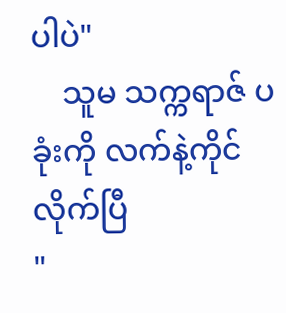ပါပဲ"
    သူမ သက္ကရာဇ် ပခုံးကို လက်နဲ့ကိုင်လိုက်ပြီ
"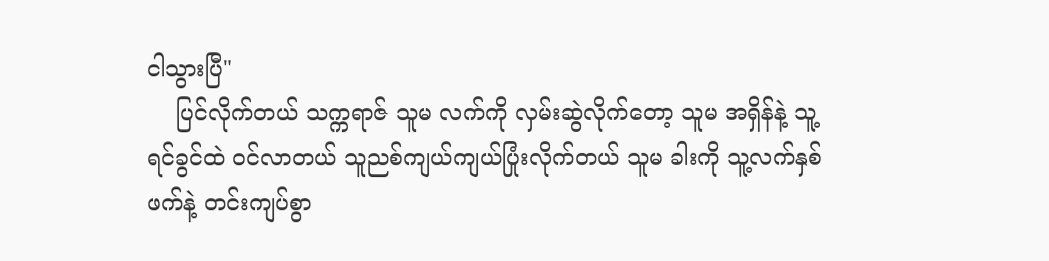ငါသွားပြီ"
    ပြင်လိုက်တယ် သက္ကရာဇ် သူမ လက်ကို လှမ်းဆွဲလိုက်တော့ သူမ အရှိန်နဲ့ သူ့ရင်ခွင်ထဲ ဝင်လာတယ် သူညစ်ကျယ်ကျယ်ပြုံးလိုက်တယ် သူမ ခါးကို သူ့လက်နှစ်ဖက်နဲ့ တင်းကျပ်စွာ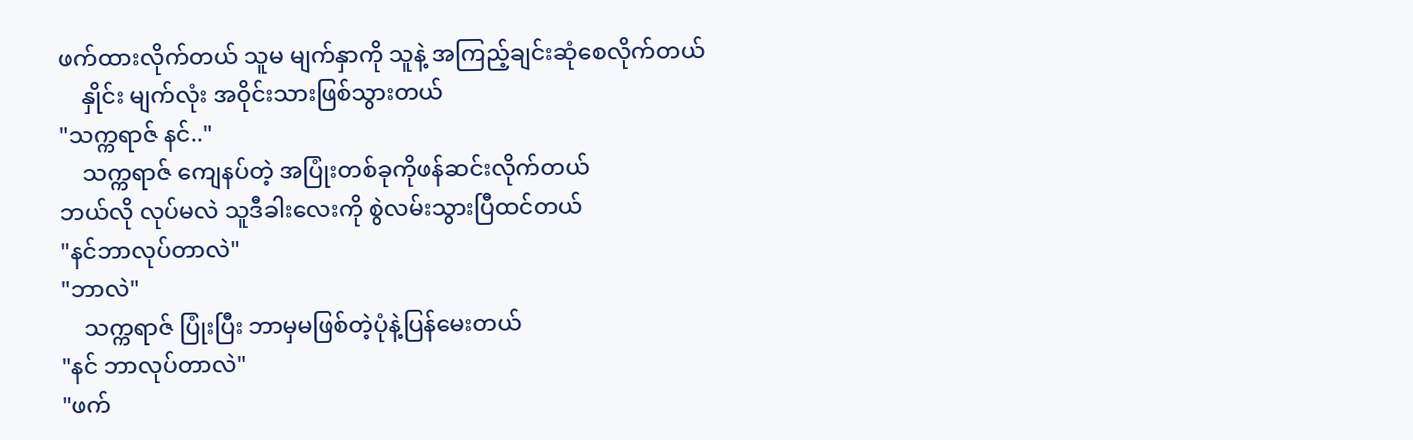ဖက်ထားလိုက်တယ် သူမ မျက်နှာကို သူနဲ့ အကြည့်ချင်းဆုံစေလိုက်တယ်
    နှိုင်း မျက်လုံး အဝိုင်းသားဖြစ်သွားတယ်
"သက္ကရာဇ် နင်.."
    သက္ကရာဇ် ကျေနပ်တဲ့ အပြုံးတစ်ခုကိုဖန်ဆင်းလိုက်တယ်
ဘယ်လို လုပ်မလဲ သူဒီခါးလေးကို စွဲလမ်းသွားပြီထင်တယ်
"နင်ဘာလုပ်တာလဲ"
"ဘာလဲ"
    သက္ကရာဇ် ပြုံးပြီး ဘာမှမဖြစ်တဲ့ပုံနဲ့ပြန်မေးတယ်
"နင် ဘာလုပ်တာလဲ"
"ဖက်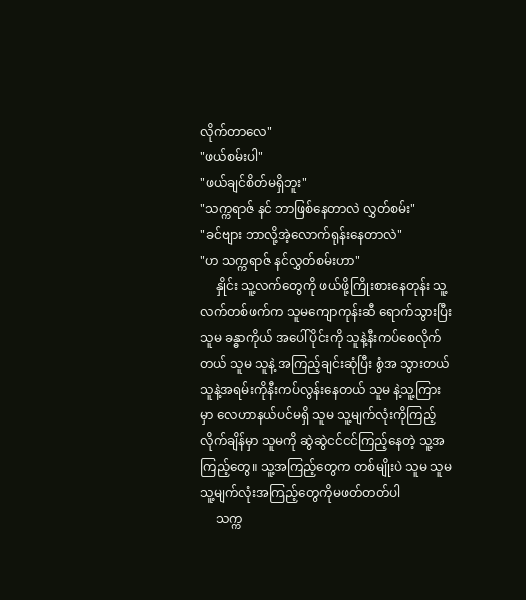လိုက်တာလေ"
"ဖယ်စမ်းပါ"
"ဖယ်ချင်စိတ်မရှိဘူး"
"သက္ကရာဇ် နင် ဘာဖြစ်နေတာလဲ လွှတ်စမ်း"
"ခင်ဗျား ဘာလို့အဲ့လောက်ရုန်းနေတာလဲ"
"ဟ သက္ကရာဇ် နင်လွှတ်စမ်းဟာ"
     နှိုင်း သူ့လက်တွေကို ဖယ်ဖို့ကြိုးစားနေတုန်း သူ့ လက်တစ်ဖက်က သူမကျောကုန်းဆီ ရောက်သွားပြီးသူမ ခန္ဓာကိုယ် အပေါ်ပိုင်းကို သူနဲ့နီးကပ်စေလိုက်တယ် သူမ သူနဲ့ အကြည့်ချင်းဆုံပြီး စွံအ သွားတယ်
သူနဲ့အရမ်းကိုနီးကပ်လွန်းနေတယ် သူမ နဲ့သူ့ကြားမှာ လေဟာနယ်ပင်မရှိ သူမ သူ့မျက်လုံးကိုကြည့်လိုက်ချိန်မှာ သူမကို ဆွဲဆွဲငင်ငင်ကြည့်နေတဲ့ သူ့အကြည့်တွေ။ သူ့အကြည့်တွေက တစ်မျိုးပဲ သူမ သူမ သူ့မျက်လုံးအကြည့်တွေကိုမဖတ်တတ်ပါ
     သက္က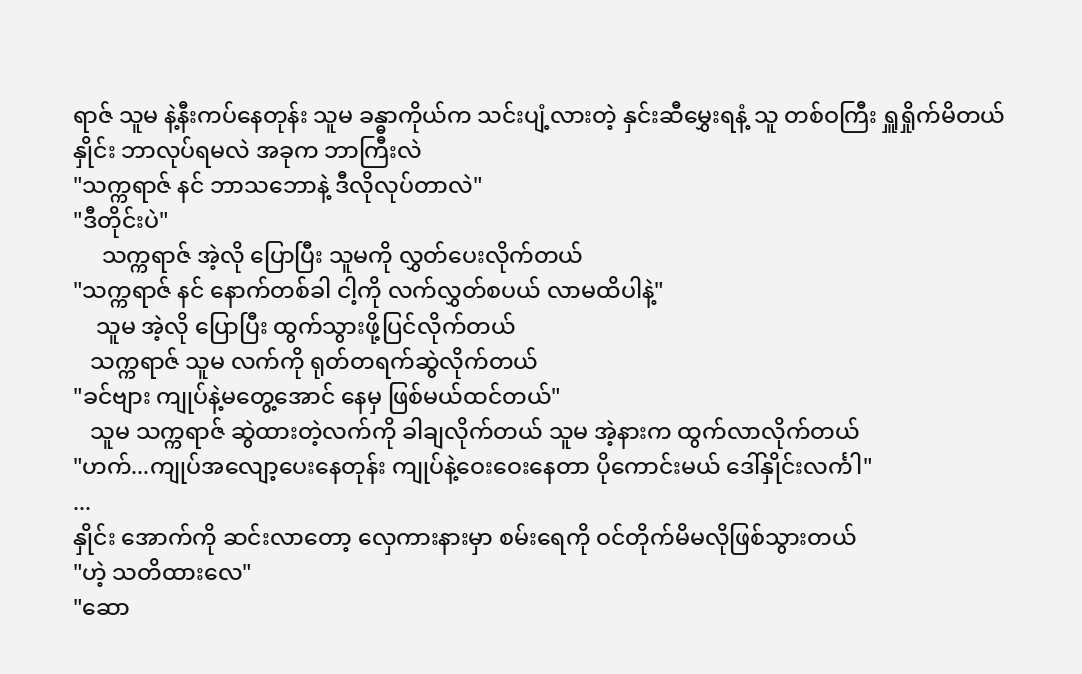ရာဇ် သူမ နဲ့နီးကပ်နေတုန်း သူမ ခန္ဓာကိုယ်က သင်းပျံ့လားတဲ့ နှင်းဆီမွှေးရနံ့ သူ တစ်ဝကြီး ရှူရှိုက်မိတယ်
နှိုင်း ဘာလုပ်ရမလဲ အခုက ဘာကြီးလဲ
"သက္ကရာဇ် နင် ဘာသဘောနဲ့ ဒီလိုလုပ်တာလဲ"
"ဒီတိုင်းပဲ"
     သက္ကရာဇ် အဲ့လို ပြောပြီး သူမကို လွှတ်ပေးလိုက်တယ်
"သက္ကရာဇ် နင် နောက်တစ်ခါ ငါ့ကို လက်လွှတ်စပယ် လာမထိပါနဲ့"
    သူမ အဲ့လို ပြောပြီး ထွက်သွားဖို့ပြင်လိုက်တယ်
   သက္ကရာဇ် သူမ လက်ကို ရုတ်တရက်ဆွဲလိုက်တယ်
"ခင်ဗျား ကျုပ်နဲ့မတွေ့အောင် နေမှ ဖြစ်မယ်ထင်တယ်"
   သူမ သက္ကရာဇ် ဆွဲထားတဲ့လက်ကို ခါချလိုက်တယ် သူမ အဲ့နားက ထွက်လာလိုက်တယ်
"ဟက်...ကျုပ်အလျော့ပေးနေတုန်း ကျုပ်နဲ့ဝေးဝေးနေတာ ပိုကောင်းမယ် ဒေါ်နှိုင်းလင်္ကါ"
...
နှိုင်း အောက်ကို ဆင်းလာတော့ လှေကားနားမှာ စမ်းရေကို ဝင်တိုက်မိမလိုဖြစ်သွားတယ်
"ဟဲ့ သတိထားလေ"
"ဆော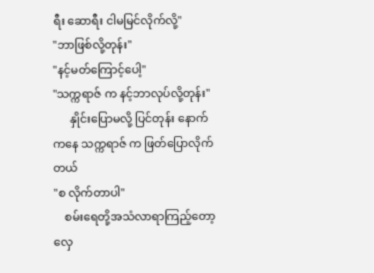ရီး ဆောရီး ငါမမြင်လိုက်လို့"
"ဘာဖြစ်လို့တုန်း"
"နင့်မတ်ကြောင့်ပေါ့"
"သက္ကရာဇ် က နင့်ဘာလုပ်လို့တုန်း"
      နှိုင်းပြောမလို့ ပြင်တုန်း နောက်ကနေ သက္ကရာဇ် က ဖြတ်ပြောလိုက်တယ်
"စ လိုက်တာပါ"
    စမ်းရေတို့အသံလာရာကြည့်တော့ လှေ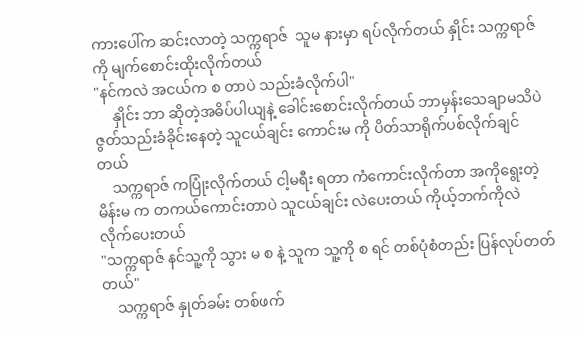ကားပေါ်က ဆင်းလာတဲ့ သက္ကရာဇ်  သူမ နားမှာ ရပ်လိုက်တယ် နှိုင်း သက္ကရာဇ် ကို မျက်စောင်းထိုးလိုက်တယ်
"နင်ကလဲ အငယ်က စ တာပဲ သည်းခံလိုက်ပါ"
     နှိုင်း ဘာ ဆိုတဲ့အဓိပ်ပါယျနဲ့ ခေါင်းစောင်းလိုက်တယ် ဘာမှန်းသေချာမသိပဲ ဇွတ်သည်းခံခိုင်းနေတဲ့ သူငယ်ချင်း ကောင်းမ ကို ပိတ်သာရိုက်ပစ်လိုက်ချင်တယ်
    သက္ကရာဇ် ကပြုံးလိုက်တယ် ငါ့မရီး ရတာ ကံကောင်းလိုက်တာ အကိုရွေးတဲ့ မိန်းမ က တကယ်ကောင်းတာပဲ သူငယ်ချင်း လဲပေးတယ် ကိုယ့်ဘက်ကိုလဲ လိုက်ပေးတယ်
"သက္ကရာဇ် နင်သူ့ကို သွား မ စ နဲ့ သူက သူ့ကို စ ရင် တစ်ပုံစံတည်း ပြန်လုပ်တတ်တယ်"
    သက္ကရာဇ် နှုတ်ခမ်း တစ်ဖက်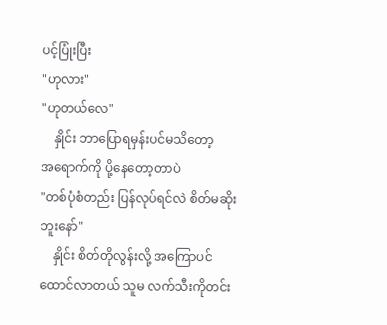ပင့်ပြုံးပြီး
"ဟုလား"
"ဟုတယ်လေ"
    နှိုင်း ဘာပြောရမှန်းပင်မသိတော့
အရောက်ကို ပို့နေတော့တာပဲ
"တစ်ပုံစံတည်း ပြန်လုပ်ရင်လဲ စိတ်မဆိုးဘူးနော်"
    နှိုင်း စိတ်တိုလွန်းလို့ အကြောပင် ထောင်လာတယ် သူမ လက်သီးကိုတင်း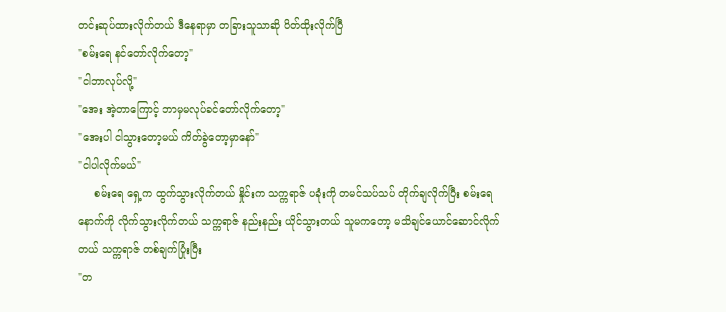တင်းဆုပ်ထားလိုက်တယ် ဒီနေရာမှာ တခြားသူသာဆို ပိတ်ထိုးလိုက်ပြီ
"စမ်းရေ နင်တော်လိုက်တော့"
"ငါဘာလုပ်လို့"
"အေး အဲ့တာကြောင့် ဘာမှမလုပ်ခင်တော်လိုက်တော့"
"အေးပါ ငါသွားတော့မယ် ကိတ်ခွဲတော့မှာနော်"
"ငါပါလိုက်မယ်"
     စမ်းရေ ရှေ့က ထွက်သွားလိုက်တယ် နှိုင်းက သက္ကရာဇ် ပခုံးကို တမင်သပ်သပ် တိုက်ချလိုက်ပြီး စမ်းရေ နောက်ကို လိုက်သွားလိုက်တယ် သက္ကရာဇ် နည်းနည်း ယိုင်သွားတယ် သူမကတော့ မသိချင်ယောင်ဆောင်လိုက်တယ် သက္ကရာဇ် တစ်ချက်ပြုံးပြီး
"တ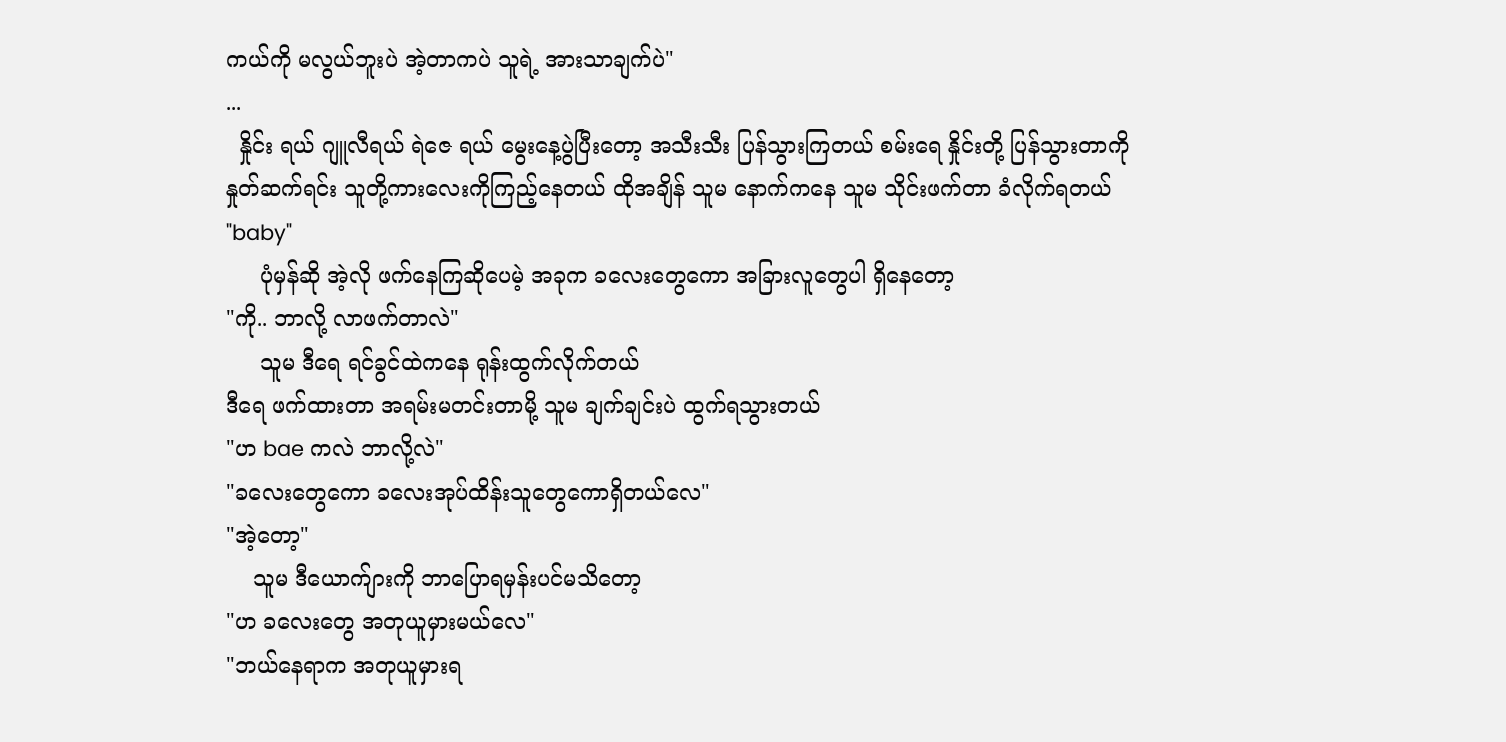ကယ်ကို မလွယ်ဘူးပဲ အဲ့တာကပဲ သူရဲ့ အားသာချက်ပဲ"
...
  နှိုင်း ရယ် ဂျူလီရယ် ရဲဇေ ရယ် မွေးနေ့ပွဲပြီးတော့ အသီးသီး ပြန်သွားကြတယ် စမ်းရေ နှိုင်းတို့ ပြန်သွားတာကို နှုတ်ဆက်ရင်း သူတို့ကားလေးကိုကြည့်နေတယ် ထိုအချိန် သူမ နောက်ကနေ သူမ သိုင်းဖက်တာ ခံလိုက်ရတယ်
"baby"
     ပုံမှန်ဆို အဲ့လို ဖက်နေကြဆိုပေမဲ့ အခုက ခလေးတွေကော အခြားလူတွေပါ ရှိနေတော့
"ကို.. ဘာလို့ လာဖက်တာလဲ"
     သူမ ဒီရေ ရင်ခွင်ထဲကနေ ရုန်းထွက်လိုက်တယ်
ဒီရေ ဖက်ထားတာ အရမ်းမတင်းတာမို့ သူမ ချက်ချင်းပဲ ထွက်ရသွားတယ်
"ဟ bae ကလဲ ဘာလို့လဲ"
"ခလေးတွေကော ခလေးအုပ်ထိန်းသူတွေကောရှိတယ်လေ"
"အဲ့တော့"
    သူမ ဒီယောက်ျားကို ဘာပြောရမှန်းပင်မသိတော့
"ဟ ခလေးတွေ အတုယူမှားမယ်လေ"
"ဘယ်နေရာက အတုယူမှားရ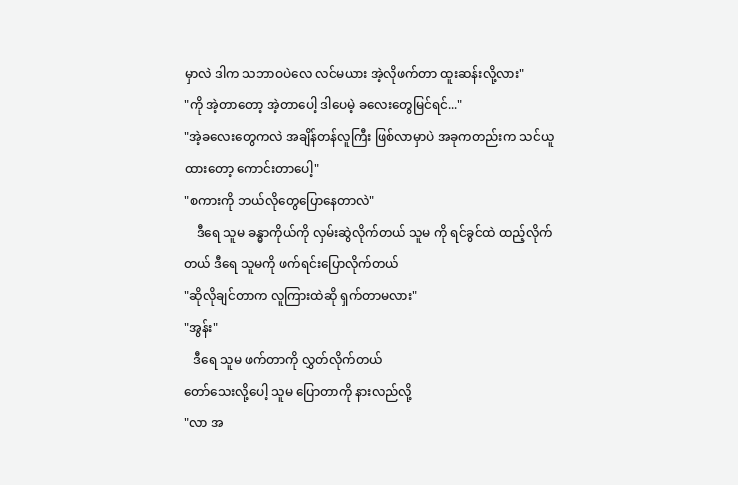မှာလဲ ဒါက သဘာဝပဲလေ လင်မယား အဲ့လိုဖက်တာ ထူးဆန်းလို့လား"
"ကို အဲ့တာတော့ အဲ့တာပေါ့ ဒါပေမဲ့ ခလေးတွေမြင်ရင်..."
"အဲ့ခလေးတွေကလဲ အချိန်တန်လူကြီး ဖြစ်လာမှာပဲ အခုကတည်းက သင်ယူထားတော့ ကောင်းတာပေါ့"
"စကားကို ဘယ်လိုတွေပြောနေတာလဲ"
    ဒီရေ သူမ ခန္ဓာကိုယ်ကို လှမ်းဆွဲလိုက်တယ် သူမ ကို ရင်ခွင်ထဲ ထည့်လိုက်တယ် ဒီရေ သူမကို ဖက်ရင်းပြောလိုက်တယ်
"ဆိုလိုချင်တာက လူကြားထဲဆို ရှက်တာမလား"
"အွန်း"
   ဒီရေ သူမ ဖက်တာကို လွှတ်လိုက်တယ်
တော်သေးလို့ပေါ့ သူမ ပြောတာကို နားလည်လို့
"လာ အ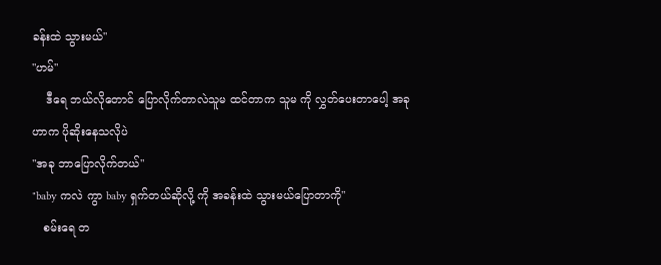ခန်းထဲ သွားမယ်"
"ဟမ်"
    ဒီရေ ဘယ်လိုတောင် ပြောလိုက်တာလဲသူမ ထင်တာက သူမ ကို လွှတ်ပေးတာပေါ့ အခုဟာက ပိုဆိုးနေသလိုပဲ
"အခု ဘာပြောလိုက်တယ်"
"baby ကလဲ ကွာ baby ရှက်တယ်ဆိုလို့ ကို အခန်းထဲ သွားမယ်ပြောတာကို"
   စမ်းရေ တ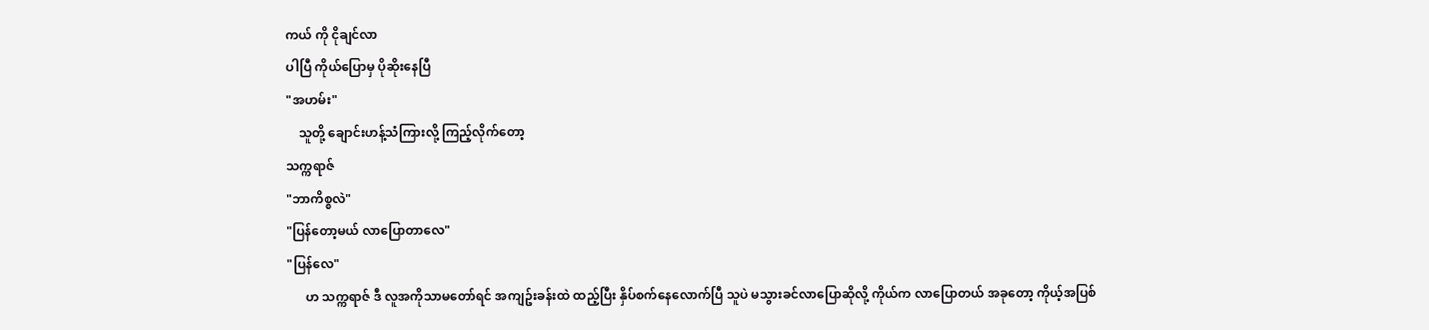ကယ် ကို ငိုချင်လာ
ပါပြီ ကိုယ်ပြောမှ ပိုဆိုးနေပြီ
"အဟမ်း"
    သူတို့ ချောင်းဟန့်သံကြားလို့ ကြည့်လိုက်တော့
သက္ကရာဇ်
"ဘာကိစ္စလဲ"
"ပြန်တော့မယ် လာပြောတာလေ"
"ပြန်လေ"
      ဟ သက္ကရာဇ် ဒီ လူအကိုသာမတော်ရင် အကျဥ်းခန်းထဲ ထည့်ပြီး နှိပ်စက်နေလောက်ပြီ သူပဲ မသွားခင်လာပြောဆိုလို့ ကိုယ်က လာပြောတယ် အခုတော့ ကိုယ့်အပြစ်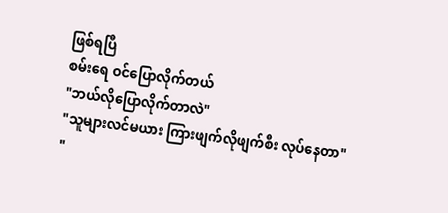ဖြစ်ရပြီ
စမ်းရေ ဝင်ပြောလိုက်တယ်
"ဘယ်လိုပြောလိုက်တာလဲ"
"သူများလင်မယား ကြားဖျက်လိုဖျက်စီး လုပ်နေတာ"
"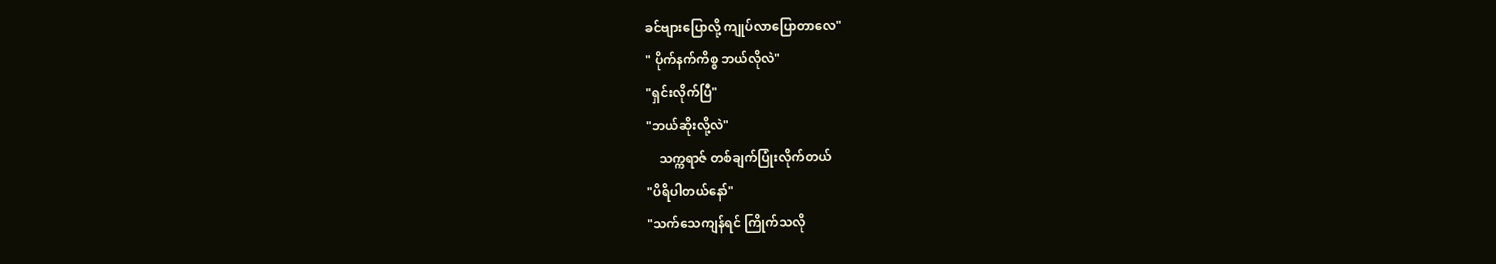ခင်ဗျားပြောလို့ ကျုပ်လာပြောတာလေ"
" ပိုက်နက်ကိစ္စ ဘယ်လိုလဲ"
"ရှင်းလိုက်ပြီ"
"ဘယ်ဆိုးလို့လဲ"
    သက္ကရာဇ် တစ်ချက်ပြုံးလိုက်တယ်
"ပိရိပါတယ်နော်"
"သက်သေကျန်ရင် ကြိုက်သလို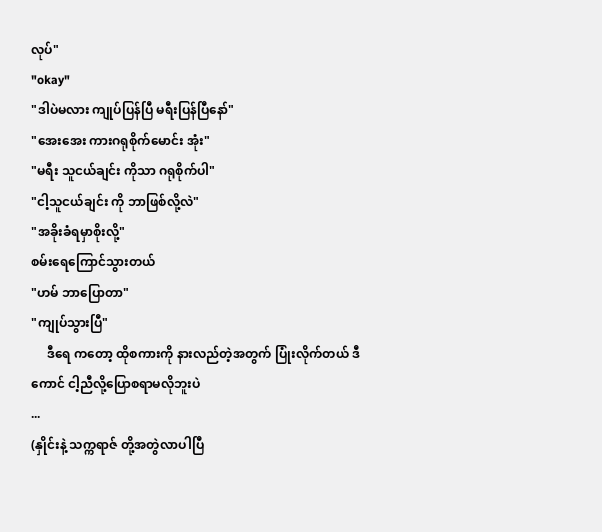လုပ်"
"okay"
"ဒါပဲမလား ကျုပ်ပြန်ပြီ မရီးပြန်ပြီနော်"
"အေးအေး ကားဂရုစိုက်မောင်း အုံး"
"မရီး သူငယ်ချင်း ကိုသာ ဂရုစိုက်ပါ"
"ငါ့သူငယ်ချင်း ကို ဘာဖြစ်လို့လဲ"
"အခိုးခံရမှာစိုးလို့"
စမ်းရေကြောင်သွားတယ်
"ဟမ် ဘာပြောတာ"
"ကျုပ်သွားပြီ"
     ဒီရေ ကတော့ ထိုစကားကို နားလည်တဲ့အတွက် ပြုံးလိုက်တယ် ဒီကောင် ငါ့ညီလို့ပြောစရာမလိုဘူးပဲ
...
(နှိုင်းနဲ့ သက္ကရာဇ် တို့အတွဲလာပါပြီ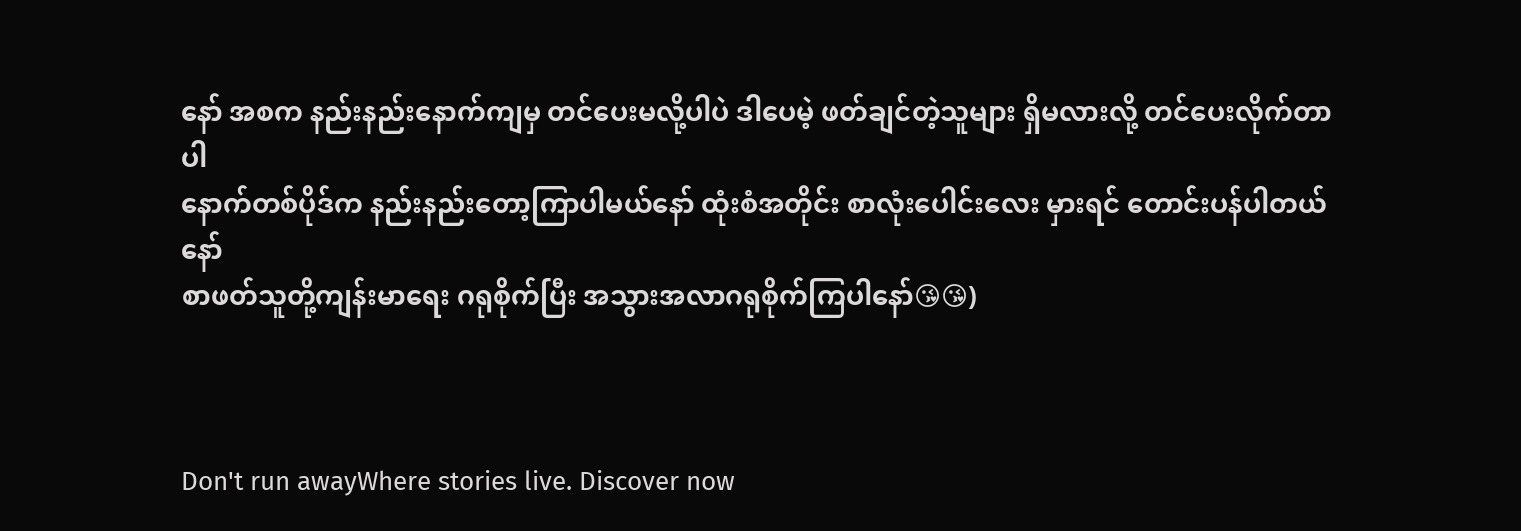နော် အစက နည်းနည်းနောက်ကျမှ တင်ပေးမလို့ပါပဲ ဒါပေမဲ့ ဖတ်ချင်တဲ့သူများ ရှိမလားလို့ တင်ပေးလိုက်တာပါ
နောက်တစ်ပိုဒ်က နည်းနည်းတော့ကြာပါမယ်နော် ထုံးစံအတိုင်း စာလုံးပေါင်းလေး မှားရင် တောင်းပန်ပါတယ်နော်
စာဖတ်သူတို့ကျန်းမာရေး ဂရုစိုက်ပြီး အသွားအလာဂရုစိုက်ကြပါနော်😘😘)



Don't run awayWhere stories live. Discover now